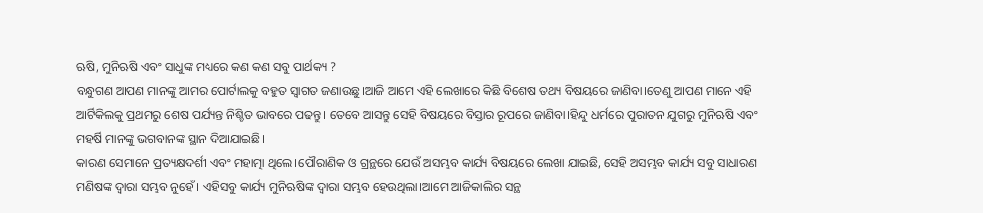ଋଷି, ମୁନିଋଷି ଏବଂ ସାଧୁଙ୍କ ମଧ୍ୟରେ କଣ କଣ ସବୁ ପାର୍ଥକ୍ୟ ?
ବନ୍ଧୁଗଣ ଆପଣ ମାନଙ୍କୁ ଆମର ପୋର୍ଟାଲକୁ ବହୁତ ସ୍ଵାଗତ ଜଣାଉଛୁ।ଆଜି ଆମେ ଏହି ଲେଖାରେ କିଛି ବିଶେଷ ତଥ୍ୟ ବିଷୟରେ ଜାଣିବା।ତେଣୁ ଆପଣ ମାନେ ଏହି ଆର୍ଟିକିଲକୁ ପ୍ରଥମରୁ ଶେଷ ପର୍ଯ୍ୟନ୍ତ ନିଶ୍ଚିତ ଭାବରେ ପଢନ୍ତୁ। ତେବେ ଆସନ୍ତୁ ସେହି ବିଷୟରେ ବିସ୍ତାର ରୂପରେ ଜାଣିବା।ହିନ୍ଦୁ ଧର୍ମରେ ପୁରାତନ ଯୁଗରୁ ମୁନିଋଷି ଏବଂ ମହର୍ଷି ମାନଙ୍କୁ ଭଗବାନଙ୍କ ସ୍ଥାନ ଦିଆଯାଇଛି।
କାରଣ ସେମାନେ ପ୍ରତ୍ୟକ୍ଷଦର୍ଶୀ ଏବଂ ମହାତ୍ମା ଥିଲେ।ପୌରାଣିକ ଓ ଗ୍ରନ୍ଥରେ ଯେଉଁ ଅସମ୍ଭବ କାର୍ଯ୍ୟ ବିଷୟରେ ଲେଖା ଯାଇଛି, ସେହି ଅସମ୍ଭବ କାର୍ଯ୍ୟ ସବୁ ସାଧାରଣ ମଣିଷଙ୍କ ଦ୍ଵାରା ସମ୍ଭବ ନୁହେଁ। ଏହିସବୁ କାର୍ଯ୍ୟ ମୁନିଋଷିଙ୍କ ଦ୍ଵାରା ସମ୍ଭବ ହେଉଥିଲା।ଆମେ ଆଜିକାଲିର ସନ୍ଥ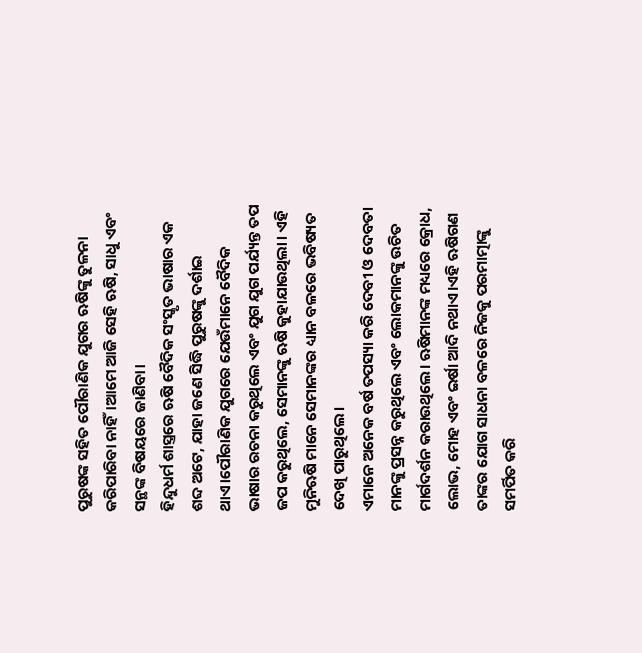ପୁରୁଷଙ୍କ ସହିତ ପୌରାଣିକ ଯୁଗର ଋଷିଙ୍କୁ ତୁଳନା କରିପାରିବା ନାହିଁ।ଆମେ ଆଜି ସେହି ଋଷି, ସାଧୁ ଏବଂ ସନ୍ଥଙ୍କ ବିଷୟରେ ଜାଣିବା।
ହିନ୍ଦୁଧର୍ମ ଶାସ୍ତ୍ରରେ ଋଷି ବୈଦିକ ସଂସ୍କୃତ ଭାଷାର ଏକ ଶବ୍ଦ ଅଟେ, ଯାହା ଜଣେ ସିଦ୍ଧି ପୁରୁଷଙ୍କୁ ଦର୍ଶାଇ ଥାଏ।ପୌରାଣିକ ଯୁଗରେ ଯେଉଁମାନେ ବୈଦିକ ଭାଷାର ରଚନା କରୁଥିଲେ ଏବଂ ଯୁଗ ଯୁଗ ପର୍ଯ୍ୟନ୍ତ ତପ ଜପ କରୁଥିଲେ, ସେମାନଙ୍କୁ ଋଷି କୁହାଯାଉଥିଲା। ଏହି ମୁନିଋଷି ମାନେ ସେମାନଙ୍କର ଧ୍ୟାନ ବଳରେ ଭବିଷ୍ୟତ ଦେଖି ପାରୁଥିଲେ।
ଏମାନେ ଅନେକ ବର୍ଷ ତପସ୍ୟା କରି ଦେବୀ ଓ ଦେବତା ମାନଙ୍କୁ ପ୍ରସନ୍ନ କରୁଥିଲେ ଏବଂ ଲୋକମାନଙ୍କୁ ଉଚିତ ମାର୍ଗଦର୍ଶନ କରାଉଥିଲେ। ଋଷିମାନଙ୍କ ମଧ୍ୟରେ କ୍ରୋଧ, ଲୋଭ, ମୋହ ଏବଂ ଇର୍ଷା ଆଦି ନଥାଏ।ଏହି ଋଷିଗଣ ତାଙ୍କର ଯୋଗ ସାଧନା ବଳରେ ନିଜକୁ ପରମାତ୍ମାଙ୍କୁ ସମର୍ପିତ କରି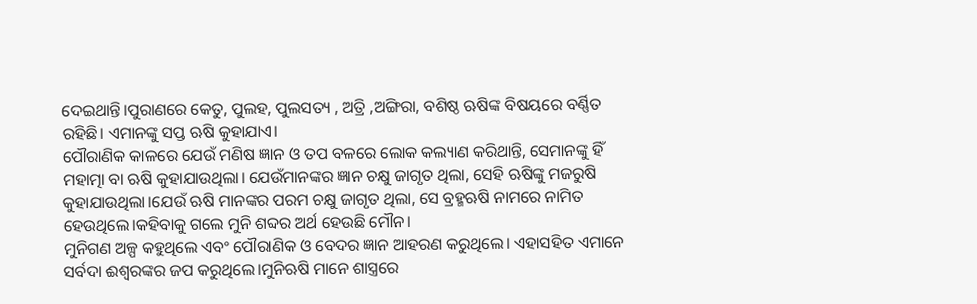ଦେଇଥାନ୍ତି।ପୁରାଣରେ କେତୁ, ପୁଲହ, ପୁଲସତ୍ୟ , ଅତ୍ରି ,ଅଙ୍ଗିରା, ବଶିଷ୍ଠ ଋଷିଙ୍କ ବିଷୟରେ ବର୍ଣ୍ଣିତ ରହିଛି। ଏମାନଙ୍କୁ ସପ୍ତ ଋଷି କୁହାଯାଏ।
ପୌରାଣିକ କାଳରେ ଯେଉଁ ମଣିଷ ଜ୍ଞାନ ଓ ତପ ବଳରେ ଲୋକ କଲ୍ୟାଣ କରିଥାନ୍ତି, ସେମାନଙ୍କୁ ହିଁ ମହାତ୍ମା ବା ଋଷି କୁହାଯାଉଥିଲା। ଯେଉଁମାନଙ୍କର ଜ୍ଞାନ ଚକ୍ଷୁ ଜାଗୃତ ଥିଲା, ସେହି ଋଷିଙ୍କୁ ମଜରୁଷି କୁହାଯାଉଥିଲା।ଯେଉଁ ଋଷି ମାନଙ୍କର ପରମ ଚକ୍ଷୁ ଜାଗୃତ ଥିଲା, ସେ ବ୍ରହ୍ମଋଷି ନାମରେ ନାମିତ ହେଉଥିଲେ।କହିବାକୁ ଗଲେ ମୁନି ଶବ୍ଦର ଅର୍ଥ ହେଉଛି ମୌନ।
ମୁନିଗଣ ଅଳ୍ପ କହୁଥିଲେ ଏବଂ ପୌରାଣିକ ଓ ବେଦର ଜ୍ଞାନ ଆହରଣ କରୁଥିଲେ। ଏହାସହିତ ଏମାନେ ସର୍ବଦା ଈଶ୍ୱରଙ୍କର ଜପ କରୁଥିଲେ।ମୁନିଋଷି ମାନେ ଶାସ୍ତ୍ରରେ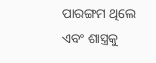ପାରଙ୍ଗମ ଥିଲେ ଏବଂ ଶାସ୍ତ୍ରକୁ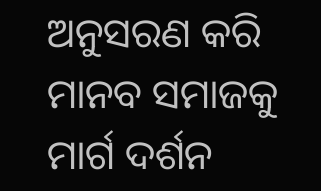ଅନୁସରଣ କରି ମାନବ ସମାଜକୁ ମାର୍ଗ ଦର୍ଶନ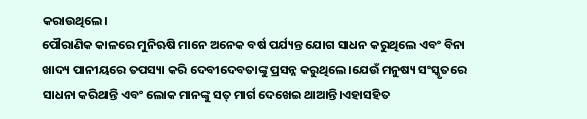କରାଉଥିଲେ।
ପୌରାଣିକ କାଳରେ ମୁନିଋଷି ମାନେ ଅନେକ ବର୍ଷ ପର୍ଯ୍ୟନ୍ତ ଯୋଗ ସାଧନ କରୁଥିଲେ ଏବଂ ବିନା ଖାଦ୍ୟ ପାନୀୟରେ ତପସ୍ୟା କରି ଦେବୀଦେବତାଙ୍କୁ ପ୍ରସନ୍ନ କରୁଥିଲେ।ଯେଉଁ ମନୁଷ୍ୟ ସଂସ୍କୃତରେ ସାଧନା କରିଥାନ୍ତି ଏବଂ ଲୋକ ମାନଙ୍କୁ ସତ୍ ମାର୍ଗ ଦେଖେଇ ଥାଆନ୍ତି।ଏହାସହିତ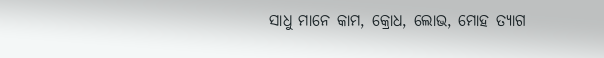ସାଧୁ ମାନେ କାମ, କ୍ରୋଧ, ଲୋଭ, ମୋହ ତ୍ୟାଗ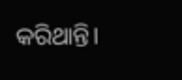କରିଥାନ୍ତି।